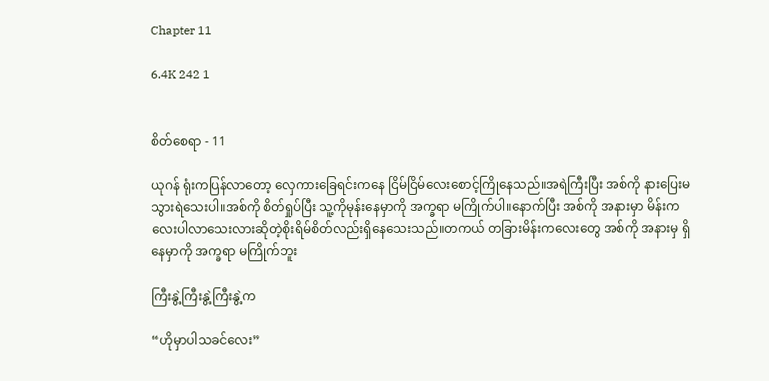Chapter 11

6.4K 242 1


စိတ်စေရာ - 11

ယုဂန် ရုံးကပြန်လာတော့ လှေကားခြေရင်းကနေ ငြိမ်ငြိမ်လေးစောင့်ကြိုနေသည်။အရဲကြီးပြီး အစ်ကို နားပြေးမသွားရဲသေးပါ။အစ်ကို စိတ်ရှုပ်ပြီး သူ့ကိုမုန်းနေမှာကို အက္ခရာ မကြိုက်ပါ။နောက်ပြီး အစ်ကို အနားမှာ မိန်းကလေးပါလာသေးလားဆိုတဲ့စိုးရိမ်စိတ်လည်းရှိနေသေးသည်။တကယ် တခြားမိန်းကလေးတွေ အစ်ကို အနားမှ ရှိနေမှာကို အက္ခရာ မကြိုက်ဘူး

ကြီးနွဲ့ကြီးနွဲ့ကြီးနွဲ့က

“ဟိုမှာပါသခင်လေး”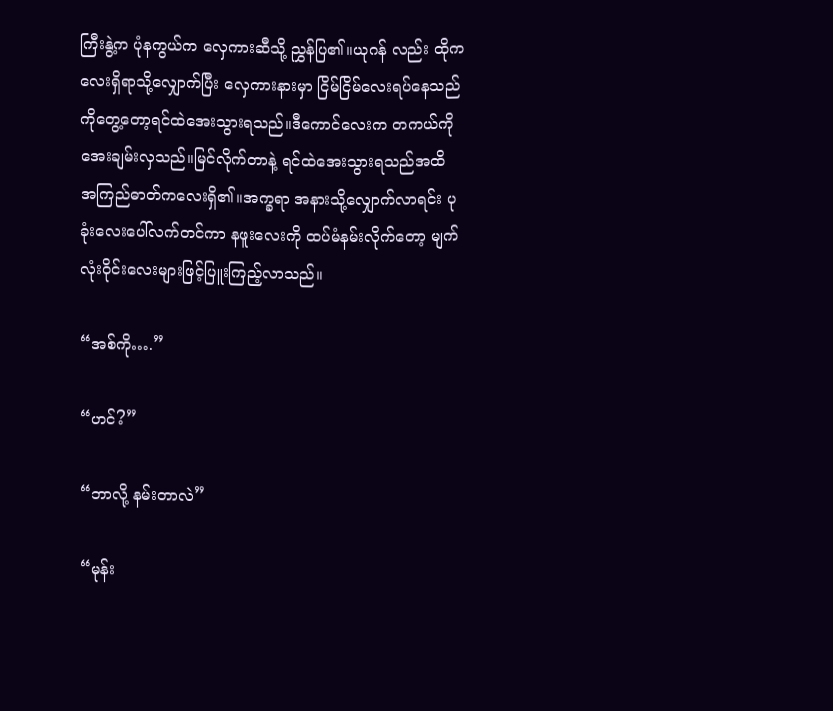ကြီးနွဲ့က ပုံနကွယ်က လှေကားဆီသို့ ညွှန်ပြ၏။ယုဂန် လည်း ထိုကလေးရှိရာသို့လျှောက်ပြီး လှေကားနားမှာ ငြိမ်ငြိမ်လေးရပ်နေသည်ကိုတွေ့တော့ရင်ထဲအေးသွားရသည်။ဒီကောင်လေးက တကယ်ကို အေးချမ်းလှသည်။မြင်လိုက်တာနဲ့ ရင်ထဲအေးသွားရသည်အထိ အကြည်ဓာတ်ကလေးရှိ၏။အက္ခရာ အနားသို့လျှောက်လာရင်း ပုခုံးလေးပေါ်လက်တင်ကာ နဖူးလေးကို ထပ်မံနမ်းလိုက်တော့ မျက်လုံးဝိုင်းလေးများဖြင့်ပြူးကြည့်လာသည်။

“အစ်ကို….”

“ဟင်?”

“ဘာလို့ နမ်းတာလဲ”

“မုန်း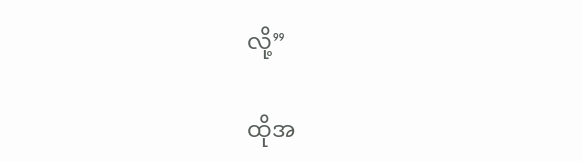လို့”

ထိုအ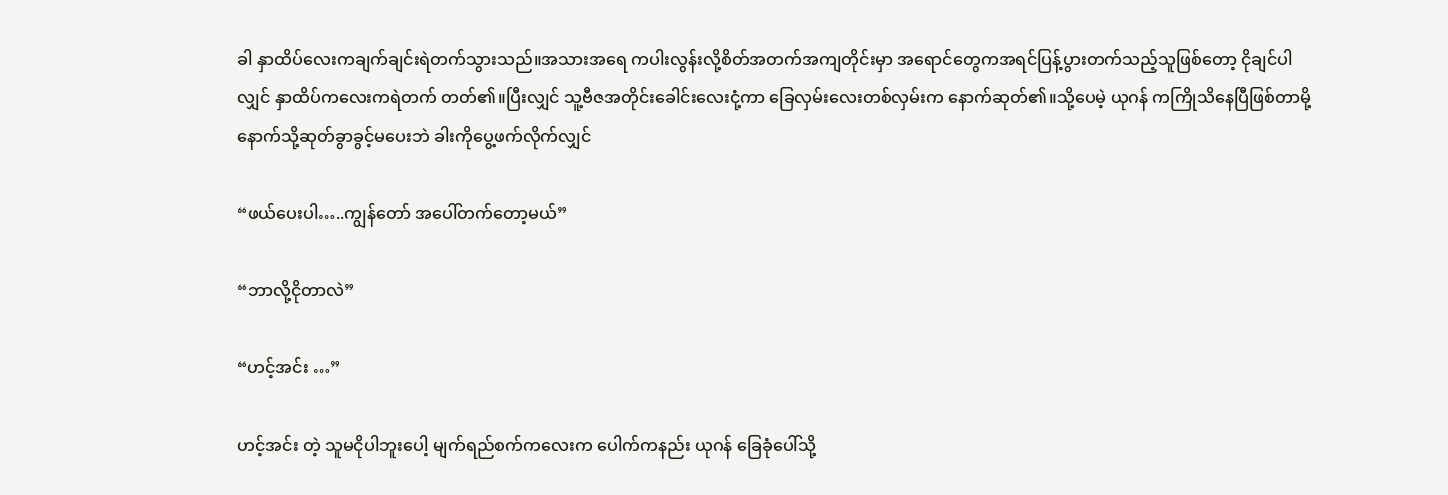ခါ နှာထိပ်လေးကချက်ချင်းရဲတက်သွားသည်။အသားအရေ ကပါးလွန်းလို့စိတ်အတက်အကျတိုင်းမှာ အရောင်တွေကအရင်ပြန့်ပွားတက်သည့်သူဖြစ်တော့ ငိုချင်ပါလျှင် နှာထိပ်ကလေးကရဲတက် တတ်၏။ပြီးလျှင် သူ့ဗီဇအတိုင်းခေါင်းလေးငုံ့ကာ ခြေလှမ်းလေးတစ်လှမ်းက နောက်ဆုတ်၏။သို့ပေမဲ့ ယုဂန် ကကြိုသိနေပြီဖြစ်တာမို့ နောက်သို့ဆုတ်ခွာခွင့်မပေးဘဲ ခါးကိုပွေ့ဖက်လိုက်လျှင်

“ဖယ်ပေးပါ…..ကျွန်တော် အပေါ်တက်တော့မယ်”

“ဘာလို့ငိုတာလဲ”

“ဟင့်အင်း …”

ဟင့်အင်း တဲ့ သူမငိုပါဘူးပေါ့ မျက်ရည်စက်ကလေးက ပေါက်ကနည်း ယုဂန် ခြေခုံပေါ်သို့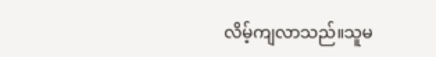လိမ့်ကျလာသည်။သူမ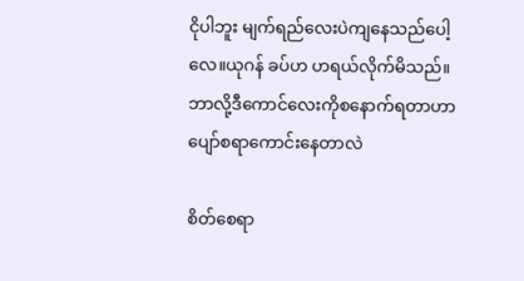ငိုပါဘူး မျက်ရည်လေးပဲကျနေသည်ပေါ့လေ။ယုဂန် ခပ်ဟ ဟရယ်လိုက်မိသည်။ဘာလို့ဒီကောင်လေးကိုစနောက်ရတာဟာပျော်စရာကောင်းနေတာလဲ

စိတ်စေရာ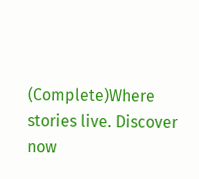(Complete)Where stories live. Discover now